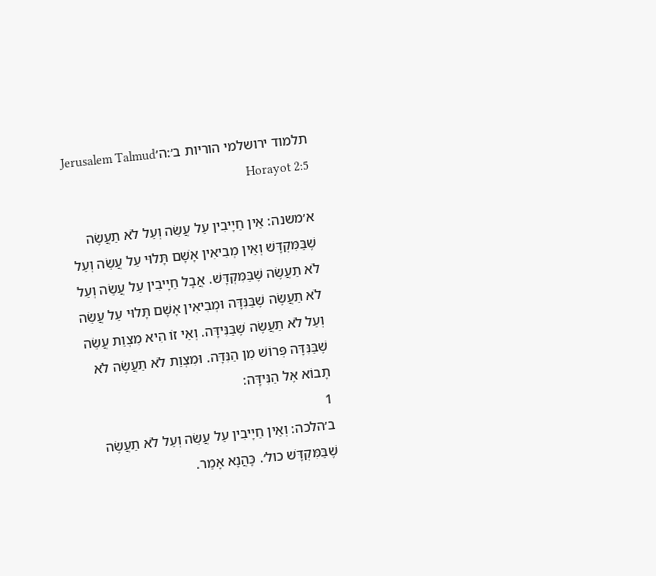תלמוד ירושלמי הוריות ב׳:ה׳Jerusalem Talmud Horayot 2:5

א׳משנה: אֵין חַיָיבִין עַל עֲשֵׂה וְעַל לֹא תַעֲשֶׂה שֶׁבַּמִּקְדָּשׁ וְאֵין מְבִיאִין אָשָׁם תָּלוּי עַל עֲשֵׂה וְעַל לֹא תַעֲשֶׂה שֶׁבַּמִּקְדָּשׁ. אֲבָל חַיָיבִין עַל עֲשֵׂה וְעַל לֹא תַעֲשֶׂה שֶׁבַּנִּדָּה וּמְבִיאִין אָשָׁם תָּלוּי עַל עֲשֵׂה וְעַל לֹא תַעֲשֶׂה שֶׁבַּנִּידָּה. וְאֵי זוֹ הִיא מִצְוַת עֲשֵׂה שֶׁבַּנִּדָּה פְּרוֹשׁ מִן הַנִּדָּה. וּמִצְוַת לֹא תַעֲשֶׂה לֹא תָבוֹא אֶל הַנִּידָּה:
1
ב׳הלכה: וְאֵין חַיָיבִין עַל עֲשֵׂה וְעַל לֹא תַעֲשֶׂה שֶׁבַּמִּקְדָּשׁ כול׳. כָּהֲנָא אָמַר.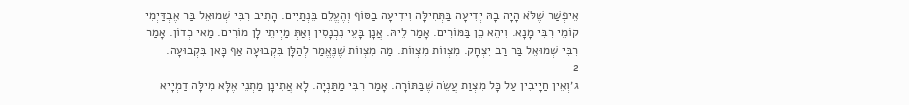אֵיפְשַׁר שֶׁלֹּא הָיָה בָהּ יְדִיעָה בַּתְּחִילָּה וִידִיעָה בַסּוֹף וְהֶעֱלֵם בֵּנְתַיִים. הָתִיב רִבִּי שְׁמוּאֵל בַּר אֶבְדַּיְמִי קוֹמֵי רִבִּי מָנָא. וִיהֵא כֵן בַּמּוֹרִים. אָמַר לֵיהּ. אֲנָן בָּעֵי נִכְנָסִין וְאַתְּ מַיְיתֵי לָן מוֹרִים. מַאי כְדוֹן. אָמַר רִבִּי שְׁמוּאֵל בַּר רַב יִצְחָק. מִצְווֹת מִצְווֹת. מַה מִצְווֹת שֶׁנֶּאֱמַר לְהַלָּן בִּקְבוּעָה אַף כָּאן בִּקְבוּעָה.
2
ג׳וְאֵין חַיָיבִין עַל כָּל מִצְוַת עֲשֵׂה שֶׁבַּתּוֹרָה. אָמַר רִבִּי מַתַּנְיָה. לָא אֲתִינָן מַתְנֵי אֶלָּא מִילָּה דַמְיָיא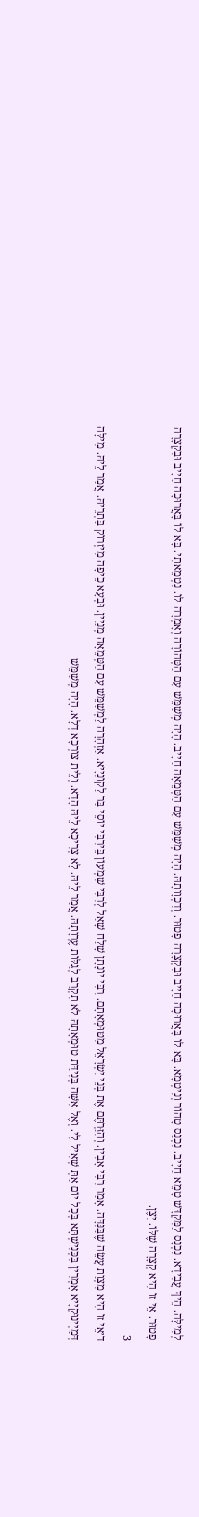לְמִילָּה. הֵיךְ עֲבִידָא. נִכְנָס לַמִּקְדָּשׁ טָמֵא חַיָיב. נִכְנַס טָהוֹר וְנִיטְמָא. בָּא לוֹ בָּאֲרוּכָה חַיָיב וּבִקְצָרָה פָטוּר. וְדִכְוָותָהּ. הָיָה מְשַׁמֵּשׁ עִם הַטְּמֵאָה חַיָיב. הָיָה מְשַׁמֵּשׁ עִם הַטְּהוֹרָה וְאָמְרָה לוֹ. נִטְמֵאתִי. בָּא לוֹ בָּאֲרוּכָה חַיָיב וּבִקְצָרָה פָטוּר. אֵי זוֹ הִיא קְצָרָה שֶׁלּוֹ. יִצֶן.
3
ד׳אֵי זוֹ הִיא מִצְוַת עֲשֵׂה שֶׁבַּנִּדָּה. אָמַר רִבִּי אָבִין. וְהִזַּרְתֶּם אֶת בְּנֵי יִשְׂרָאֵל מִטּוּמְאָתָם. רִבִּי יוֹנָתָן שָׁלַח שָׁאַל לְרִבִּי שִׁמְעוֹן בֵּירִבִּי יוֹסֵי בַּר לַקוֹנִיָיא. אַזְהָרָה לַמְשַׁמֵּשׁ עִם הַטְּמֵאָה מְנַיִין. וּבְעָא כֵיפָה מִיזְרוֹק בַּתְרֵיהּ. אֲמַר לֵיהּ. מִילָּה דְּמַיְינוּקְיָיא אָמְרִין בִּכְּנִישְׁתָּא בְּכָל יוֹם אַתְּ שְׁאִיל לִי. וְאֶל אִשָּׁה בְּנִידַּת טוּמְאָתָהּ לֹא תִקְרַב לְגַלּוֹת עֶרְוָתָהּ. אֲמַר לֵיהּ. לָא צְרִיכָא לֵיהּ הָדָא. וְלֵית צוֹרְכָא דְלָא. הָיָה מְשַׁמֵּשׁ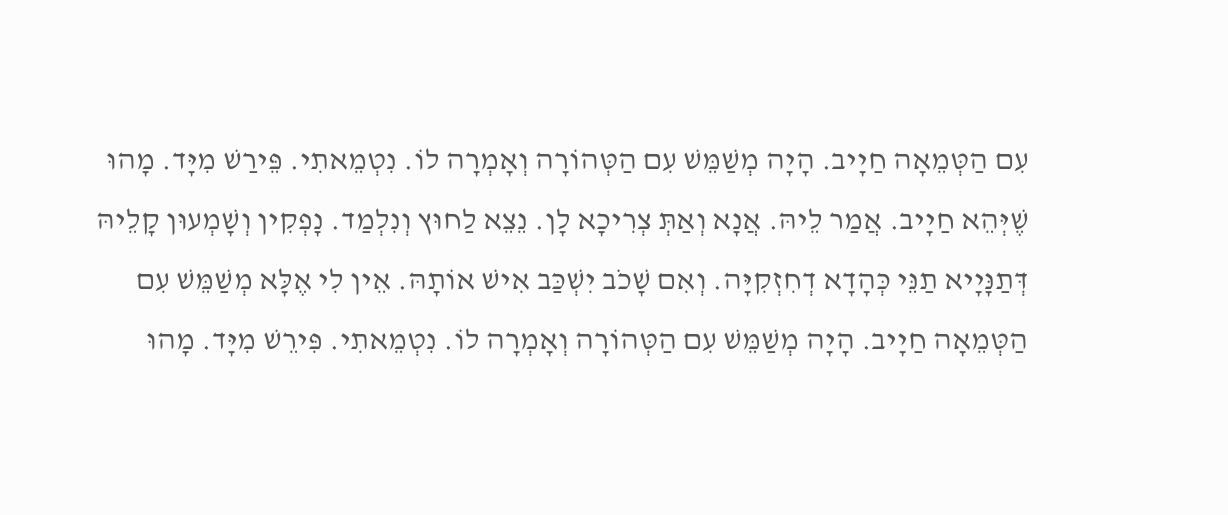עִם הַטְּמֵאָה חַיָיב. הָיָה מְשַׁמֵּשׁ עִם הַטְּהוֹרָה וְאָמְרָה לוֹ. נִטְמֵאתִי. פֵּירַשׁ מִיָּד. מָהוּ שֶׁיְּהֵא חַיָיב. אֲמַר לֵיהּ. אֲנָא וְאַתְּ צְרִיכָא לָן. נֵצֵא לַחוּץ וְנִלְמַד. נָפְקִין וְשָׁמְעוּן קָלֵיהּ דְּתַנָּיָיא תַנֵּי כְּהָדָא דְחִזְקִיָּה. וְאִם שָׁכֹב יִשְׁכַּב אִישׁ אוֹתָהּ. אֵין לִי אֶלָּא מְשַׁמֵּשׁ עִם הַטְּמֵאָה חַיָיב. הָיָה מְשַׁמֵּשׁ עִם הַטְּהוֹרָה וְאָמְרָה לוֹ. נִטְמֵאתִי. פִּירֵשׁ מִיָּד. מָהוּ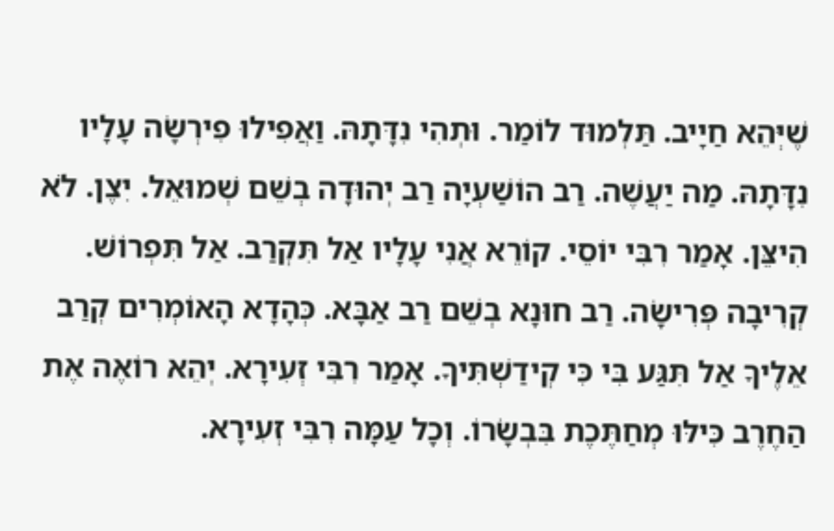שֶׁיְּהֵא חַיָיב. תַּלְמוּד לוֹמַר. וּתְהִי נִדָּתָהּ. וַאֲפִילוּ פִירְשָׂה עָלָיו נִדָּתָהּ. מַה יַעֲשֶׁה. רַב הוֹשַׁעְיָה רַב יְהוּדָה בְשֵׁם שְׁמוּאֵל. יִצֶן. לֹא הִיצֵּן. אָמַר רִבִּי יוֹסֵי. קוֹרֵא אֲנִי עָלָיו אַל תִּקְרַב. אַל תִּפְרוֹשׁ. קְרִיבָה פְּרִישָׂה. רַב חוּנָא בְשֵׁם רַב אַבָּא. כְּהָדָא הָאוֹמְרִים קְרַב אֵלֶיךָ אַל תִּגַּע בִּי כִּי קְידַשְׁתִּיךָ. אָמַר רִבִּי זְעִירָא. יְהֵא רוֹאֶה אֶת הַחֶרֶב כִּילּוּ מְחַתֶּכֶת בִּבְשָׂרוֹ. וְכָל עַמָּה רִבִּי זְעִירָא.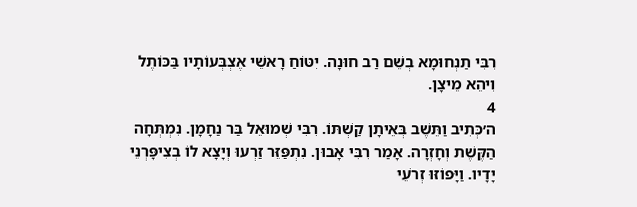רִבִּי תַנְחוּמָא בְשֵׁם רַב חוּנָה. יִטּוֹחַ רָאשֵׁי אֶצְבְּעוֹתָיו בַּכּוֹתֶל וִיהֵא מֵיצָן.
4
ה׳כְּתִיב וַתֵּשֶׁב בְּאֵיתָן קַשְׁתּוֹ. רִבִּי שְׁמוּאֵל בַּר נַחָמָן. נִמְתְּחָה הַקֶּשֶׁת וְחָזְרָה. אָמַר רִבִּי אָבוּן. נִתְפַּזֵּר זַרְעוּ וְיָצָא לוֹ בְצִיפָּרְנֵי יָדָיו. וַיָּפוֹזּוּ זְרֹעֵי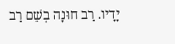יָדָיו. רַב חוּנָה בְשֵׁם רַב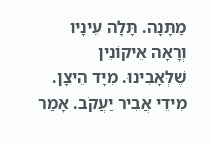מַתָּנָה. תָּלָה עֵינָיו וְרָאָה אֵיקוֹנִין שֶׁלְּאָבִינוּ. מִיָּד הֵיצָן. מִידֵי אֲבִיר יַעֲקֹב. אָמַר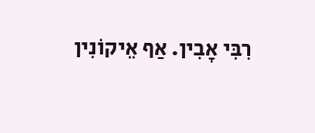רִבִּי אָבִין. אַף אֵיקוֹנִין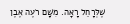שֶׁלְּרָחֵל רָאָה. מִשָּׁם רֹעֶה אֶבֶן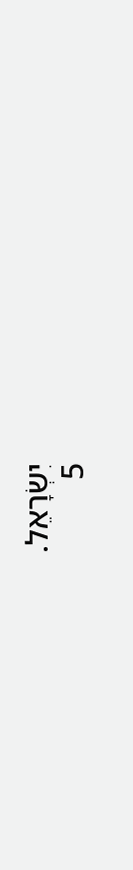יִשְׂרָאֵל.
5